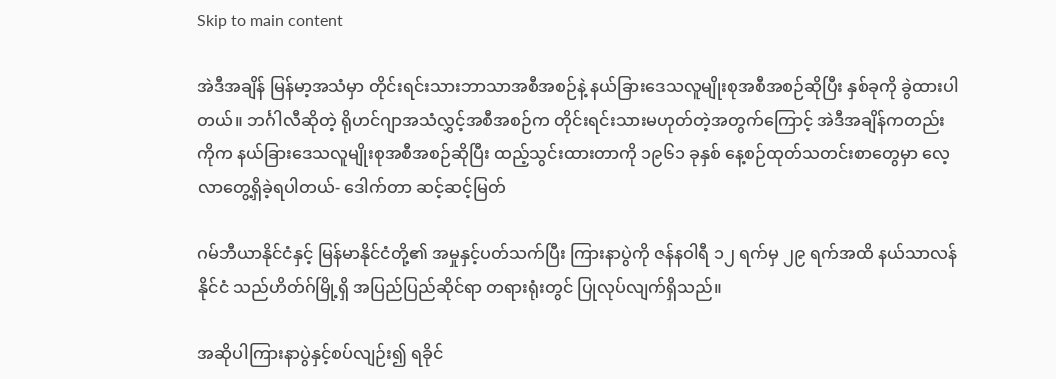Skip to main content

အဲဒီအချိန် မြန်မာ့အသံမှာ တိုင်းရင်းသားဘာသာအစီအစဉ်နဲ့ နယ်ခြားဒေသလူမျိုးစုအစီအစဉ်ဆိုပြီး နှစ်ခုကို ခွဲထားပါတယ်။ ဘင်္ဂါလီဆိုတဲ့ ရိုဟင်ဂျာအသံလွှင့်အစီအစဉ်က တိုင်းရင်းသားမဟုတ်တဲ့အတွက်ကြောင့် အဲဒီအချိန်ကတည်းကိုက နယ်ခြားဒေသလူမျိုးစုအစီအစဉ်ဆိုပြီး ထည့်သွင်းထားတာကို ၁၉၆၁ ခုနှစ် နေ့စဉ်ထုတ်သတင်းစာတွေမှာ လေ့လာတွေ့ရှိခဲ့ရပါတယ်- ဒေါက်တာ ဆင့်ဆင့်မြတ်

ဂမ်ဘီယာနိုင်ငံနှင့် မြန်မာနိုင်ငံတို့၏ အမှုနှင့်ပတ်သက်ပြီး ကြားနာပွဲကို ဇန်နဝါရီ ၁၂ ရက်မှ ၂၉ ရက်အထိ နယ်သာလန်နိုင်ငံ သည်ဟိတ်ဂ်မြို့ရှိ အပြည်ပြည်ဆိုင်ရာ တရားရုံးတွင် ပြုလုပ်လျက်ရှိသည်။

အဆိုပါကြားနာပွဲနှင့်စပ်လျဉ်း၍ ရခိုင်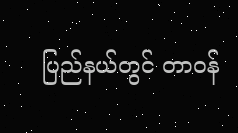ပြည်နယ်တွင် တာဝန်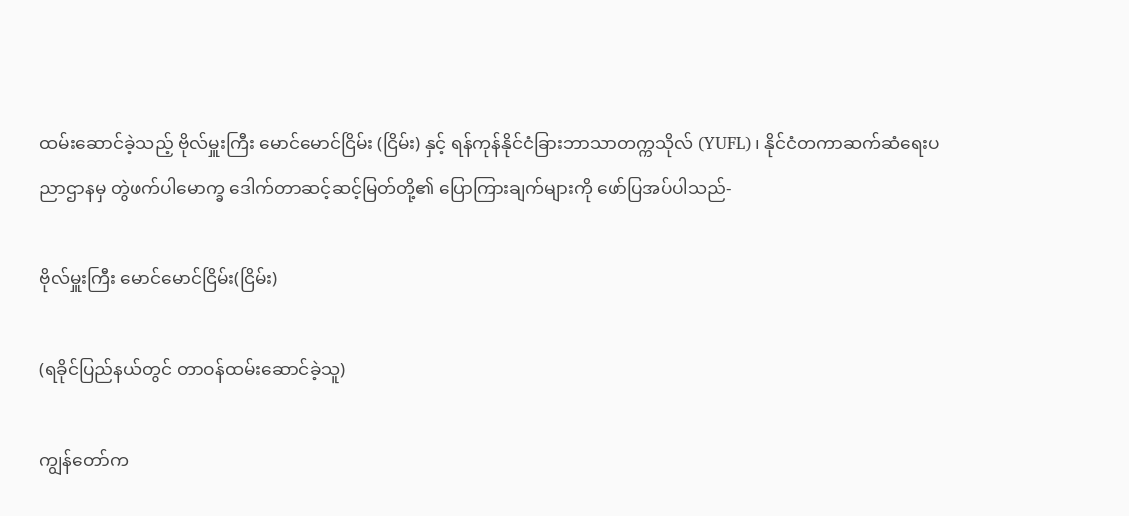ထမ်းဆောင်ခဲ့သည့် ဗိုလ်မှူးကြီး မောင်မောင်ငြိမ်း (ငြိမ်း) နှင့် ရန်ကုန်နိုင်ငံခြားဘာသာတက္ကသိုလ် (YUFL)၊ နိုင်ငံတကာဆက်ဆံရေးပညာဌာနမှ တွဲဖက်ပါမောက္ခ ဒေါက်တာဆင့်ဆင့်မြတ်တို့၏ ပြောကြားချက်များကို ဖော်ပြအပ်ပါသည်-

ဗိုလ်မှူးကြီး မောင်မောင်ငြိမ်း(ငြိမ်း)

(ရခိုင်ပြည်နယ်တွင် တာဝန်ထမ်းဆောင်ခဲ့သူ)

ကျွန်တော်က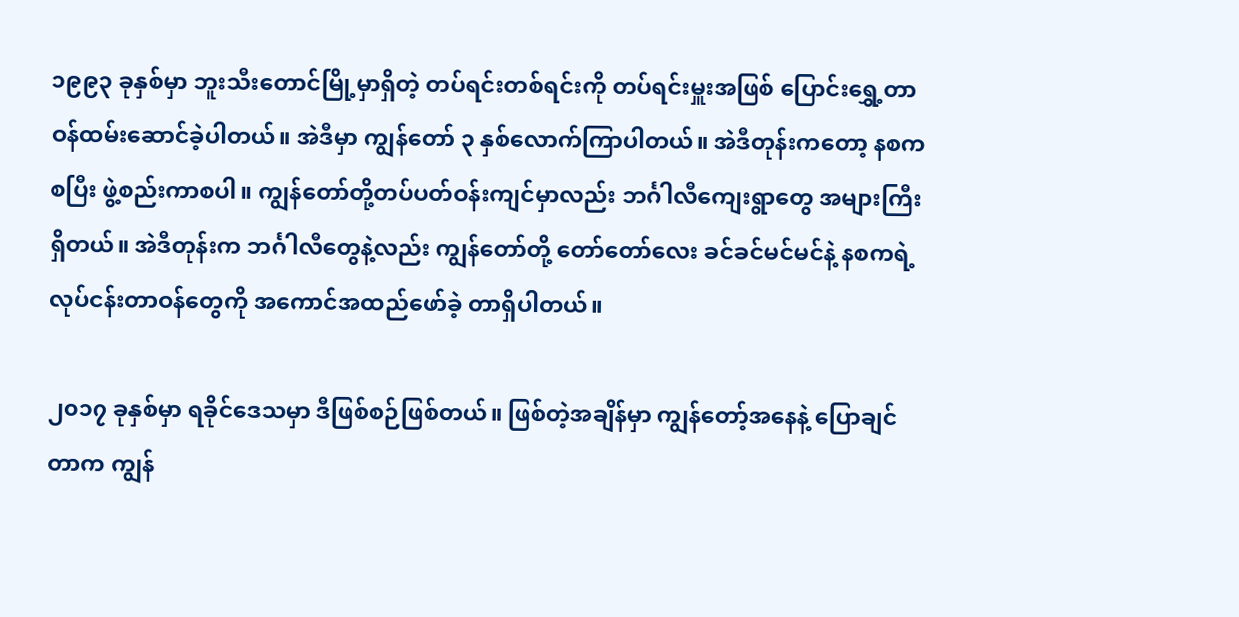၁၉၉၃ ခုနှစ်မှာ ဘူးသီးတောင်မြို့မှာရှိတဲ့ တပ်ရင်းတစ်ရင်းကို တပ်ရင်းမှူးအဖြစ် ပြောင်းရွှေ့တာဝန်ထမ်းဆောင်ခဲ့ပါတယ်။ အဲဒီမှာ ကျွန်တော် ၃ နှစ်လောက်ကြာပါတယ်။ အဲဒီတုန်းကတော့ နစကစပြီး ဖွဲ့စည်းကာစပါ။ ကျွန်တော်တို့တပ်ပတ်ဝန်းကျင်မှာလည်း ဘင်္ဂါလီကျေးရွာတွေ အများကြီးရှိတယ်။ အဲဒီတုန်းက ဘင်္ဂါလီတွေနဲ့လည်း ကျွန်တော်တို့ တော်တော်လေး ခင်ခင်မင်မင်နဲ့ နစကရဲ့လုပ်ငန်းတာဝန်တွေကို အကောင်အထည်ဖော်ခဲ့ တာရှိပါတယ်။

၂၀၁၇ ခုနှစ်မှာ ရခိုင်ဒေသမှာ ဒီဖြစ်စဉ်ဖြစ်တယ်။ ဖြစ်တဲ့အချိန်မှာ ကျွန်တော့်အနေနဲ့ ပြောချင်တာက ကျွန်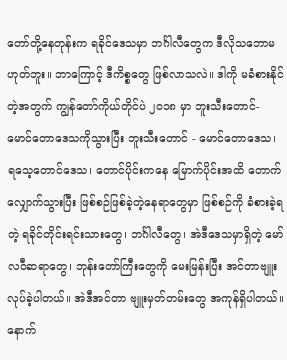တော်တို့နေတုန်းက ရခိုင်ဒေသမှာ ဘင်္ဂါလီတွေက ဒီလိုသဘောမဟုတ်ဘူး။ ဘာကြောင့် ဒီကိစ္စတွေ ဖြစ်လာသလဲ။ ဒါကို မခံစားနိုင်တဲ့အတွက် ကျွန်တော်ကိုယ်တိုင်ပဲ ၂၀၁၈ မှာ ဘူးသီးတောင်- မောင်တောဒေသကိုသွားပြီး ဘူးသီးတောင် - မောင်တောဒေသ၊ ရသေ့တောင်ဒေသ၊ တောင်ပိုင်းကနေ မြောက်ပိုင်းအထိ တောက်လျှောက်သွားပြီး ဖြစ်စဉ်ဖြစ်ခဲ့တဲ့နေရာတွေမှာ ဖြစ်စဉ်ကို ခံစားခဲ့ရတဲ့ ရခိုင်တိုင်းရင်းသားတွေ၊ ဘင်္ဂါလီတွေ၊ အဲဒီဒေသမှာရှိတဲ့ မော်လဝီဆရာတွေ၊ ဘုန်းတော်ကြီးတွေကို မေးမြန်းပြီး အင်တာဗျူးလုပ်ခဲ့ပါတယ်။ အဲဒီအင်တာ ဗျူးမှတ်တမ်းတွေ အကုန်ရှိပါတယ်။ နောက်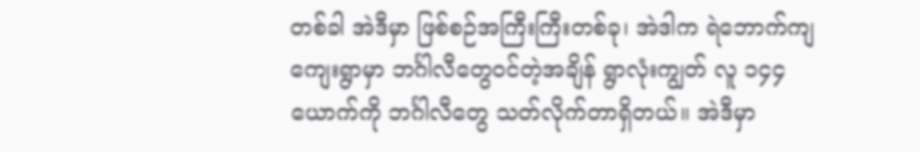တစ်ခါ အဲဒီမှာ ဖြစ်စဉ်အကြီးကြီးတစ်ခု၊ အဲဒါက ရဲဘောက်ကျကျေးရွာမှာ ဘင်္ဂါလီတွေဝင်တဲ့အချိန် ရွာလုံးကျွတ် လူ ၁၄၄ ယောက်ကို ဘင်္ဂါလီတွေ သတ်လိုက်တာရှိတယ်။ အဲဒီမှာ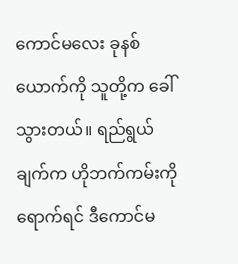ကောင်မလေး ခုနစ်ယောက်ကို သူတို့က ခေါ်သွားတယ်။ ရည်ရွယ်ချက်က ဟိုဘက်ကမ်းကိုရောက်ရင် ဒီကောင်မ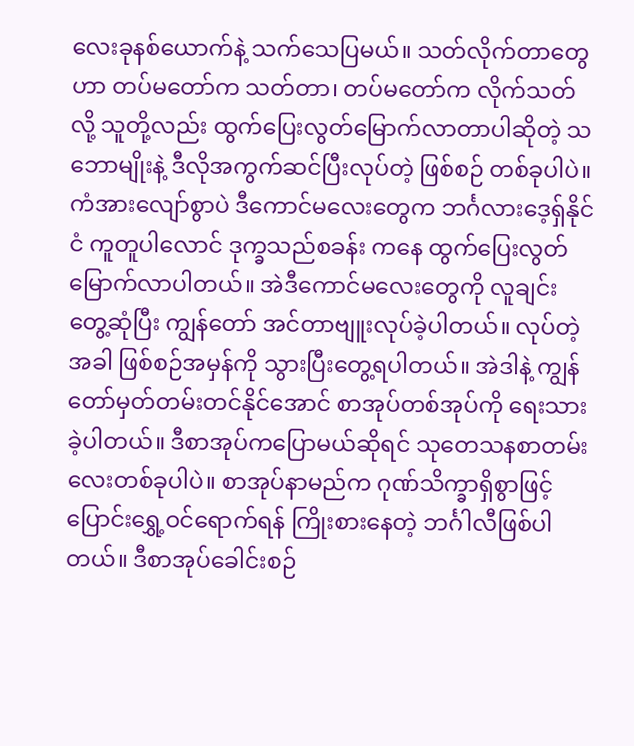လေးခုနစ်ယောက်နဲ့ သက်သေပြမယ်။ သတ်လိုက်တာတွေဟာ တပ်မတော်က သတ်တာ၊ တပ်မတော်က လိုက်သတ်လို့ သူတို့လည်း ထွက်ပြေးလွတ်မြောက်လာတာပါဆိုတဲ့ သဘောမျိုးနဲ့ ဒီလိုအကွက်ဆင်ပြီးလုပ်တဲ့ ဖြစ်စဉ် တစ်ခုပါပဲ။ ကံအားလျော်စွာပဲ ဒီကောင်မလေးတွေက ဘင်္ဂလားဒေ့ရှ်နိုင်ငံ ကူတူပါလောင် ဒုက္ခသည်စခန်း ကနေ ထွက်ပြေးလွတ်မြောက်လာပါတယ်။ အဲဒီကောင်မလေးတွေကို လူချင်းတွေ့ဆုံပြီး ကျွန်တော် အင်တာဗျူးလုပ်ခဲ့ပါတယ်။ လုပ်တဲ့အခါ ဖြစ်စဉ်အမှန်ကို သွားပြီးတွေ့ရပါတယ်။ အဲဒါနဲ့ ကျွန်တော်မှတ်တမ်းတင်နိုင်အောင် စာအုပ်တစ်အုပ်ကို ရေးသားခဲ့ပါတယ်။ ဒီစာအုပ်ကပြောမယ်ဆိုရင် သုတေသနစာတမ်းလေးတစ်ခုပါပဲ။ စာအုပ်နာမည်က ဂုဏ်သိက္ခာရှိစွာဖြင့် ပြောင်းရွှေ့ဝင်ရောက်ရန် ကြိုးစားနေတဲ့ ဘင်္ဂါလီဖြစ်ပါတယ်။ ဒီစာအုပ်ခေါင်းစဉ်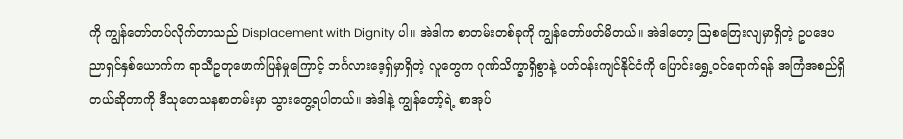ကို ကျွန်တော်တပ်လိုက်တာသည် Displacement with Dignity ပါ။ အဲဒါက စာတမ်းတစ်ခုကို ကျွန်တော်ဖတ်မိတယ်။ အဲဒါတော့ ဩစတြေးလျမှာရှိတဲ့ ဥပဒေပညာရှင်နှစ်ယောက်က ရာသီဥတုဖောက်ပြန်မှုကြောင့် ဘင်္ဂလားဒေ့ရှ်မှာရှိတဲ့ လူတွေက ဂုဏ်သိက္ခာရှိစွာနဲ့ ပတ်ဝန်းကျင်နိုင်ငံကို ပြောင်းရွှေ့ဝင်ရောက်ရန် အကြံအစည်ရှိတယ်ဆိုတာကို ဒီသုတေသနစာတမ်းမှာ သွားတွေ့ရပါတယ်။ အဲဒါနဲ့ ကျွန်တော့်ရဲ့ စာအုပ်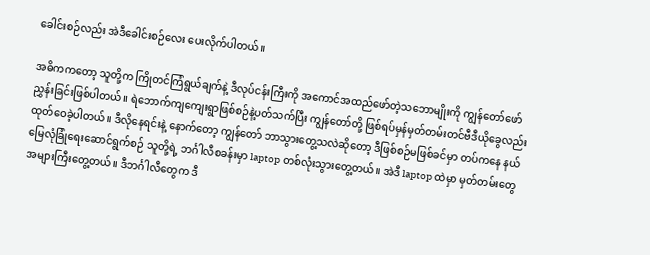ခေါင်းစဉ်လည်း အဲဒီခေါင်းစဉ်လေး ပေးလိုက်ပါတယ်။

အဓိကကတော့ သူတို့က ကြိုတင်ကြံရွယ်ချက်နဲ့ ဒီလုပ်ငန်းကြီးကို အကောင်အထည်ဖော်တဲ့သဘောမျိုးကို ကျွန်တော်ဖော်ညွှန်းခြင်းဖြစ်ပါတယ်။ ရဲဘောက်ကျကျေးရွာဖြစ်စဉ်နဲ့ပတ်သက်ပြီး ကျွန်တော်တို့ ဖြစ်ရပ်မှန်မှတ်တမ်းတင်ဗီဒီယိုခွေလည်း ထုတ်ဝေခဲ့ပါတယ်။ ဒီလိုနေရင်းနဲ့ နောက်တော့ ကျွန်တော် ဘာသွားတွေ့သလဲဆိုတော့ ဒီဖြစ်စဉ်မဖြစ်ခင်မှာ တပ်ကနေ နယ်မြေလုံခြုံရေးဆောင်ရွက်စဉ် သူတို့ရဲ့ ဘင်္ဂါလီစခန်းမှာ laptop တစ်လုံးသွားတွေ့တယ်။ အဲဒီ laptop ထဲမှာ မှတ်တမ်းတွေ အများကြီးတွေ့တယ်။ ဒီဘင်္ဂါလီတွေက ဒီ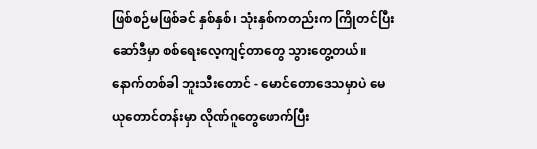ဖြစ်စဉ်မဖြစ်ခင် နှစ်နှစ်၊ သုံးနှစ်ကတည်းက ကြိုတင်ပြီး ဆော်ဒီမှာ စစ်ရေးလေ့ကျင့်တာတွေ သွားတွေ့တယ်။ နောက်တစ်ခါ ဘူးသီးတောင် - မောင်တောဒေသမှာပဲ မေယုတောင်တန်းမှာ လိုဏ်ဂူတွေဖောက်ပြီး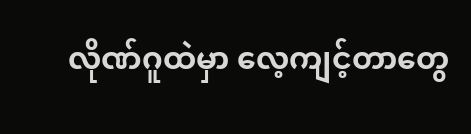လိုဏ်ဂူထဲမှာ လေ့ကျင့်တာတွေ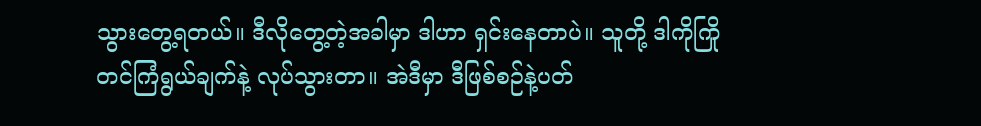သွားတွေ့ရတယ်။ ဒီလိုတွေ့တဲ့အခါမှာ ဒါဟာ ရှင်းနေတာပဲ။ သူတို့ ဒါကိုကြိုတင်ကြံရွယ်ချက်နဲ့ လုပ်သွားတာ။ အဲဒီမှာ ဒီဖြစ်စဉ်နဲ့ပတ်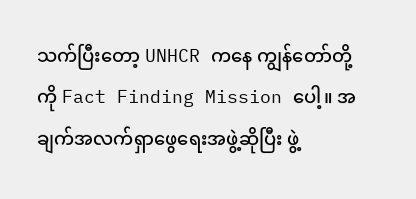သက်ပြီးတော့ UNHCR ကနေ ကျွန်တော်တို့ကို Fact Finding Mission ပေါ့။ အချက်အလက်ရှာဖွေရေးအဖွဲ့ဆိုပြီး ဖွဲ့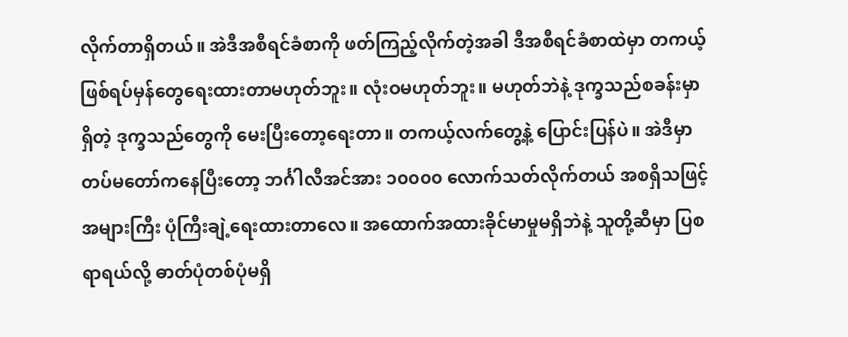လိုက်တာရှိတယ်။ အဲဒီအစီရင်ခံစာကို ဖတ်ကြည့်လိုက်တဲ့အခါ ဒီအစီရင်ခံစာထဲမှာ တကယ့် ဖြစ်ရပ်မှန်တွေရေးထားတာမဟုတ်ဘူး။ လုံးဝမဟုတ်ဘူး။ မဟုတ်ဘဲနဲ့ ဒုက္ခသည်စခန်းမှာရှိတဲ့ ဒုက္ခသည်တွေကို မေးပြီးတော့ရေးတာ။ တကယ့်လက်တွေ့နဲ့ ပြောင်းပြန်ပဲ။ အဲဒီမှာ တပ်မတော်ကနေပြီးတော့ ဘင်္ဂါလီအင်အား ၁၀၀၀၀ လောက်သတ်လိုက်တယ် အစရှိသဖြင့် အများကြီး ပုံကြီးချဲ့ရေးထားတာလေ။ အထောက်အထားခိုင်မာမှုမရှိဘဲနဲ့ သူတို့ဆီမှာ ပြစရာရယ်လို့ ဓာတ်ပုံတစ်ပုံမရှိ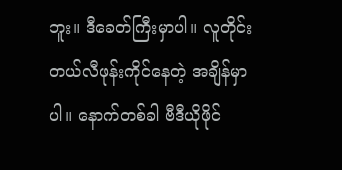ဘူး။ ဒီခေတ်ကြီးမှာပါ။ လူတိုင်းတယ်လီဖုန်းကိုင်နေတဲ့ အချိန်မှာပါ။ နောက်တစ်ခါ ဗီဒီယိုဖိုင်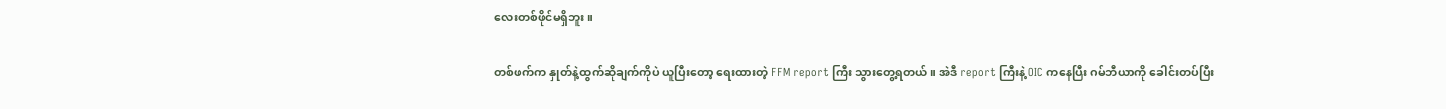လေးတစ်ဖိုင်မရှိဘူး။

တစ်ဖက်က နှုတ်နဲ့ထွက်ဆိုချက်ကိုပဲ ယူပြီးတော့‌ ရေးထားတဲ့ FFM report ကြီး သွားတွေ့ရတယ်။ အဲဒီ report ကြီးနဲ့ OIC ကနေပြီး ဂမ်ဘီယာကို ခေါင်းတပ်ပြီး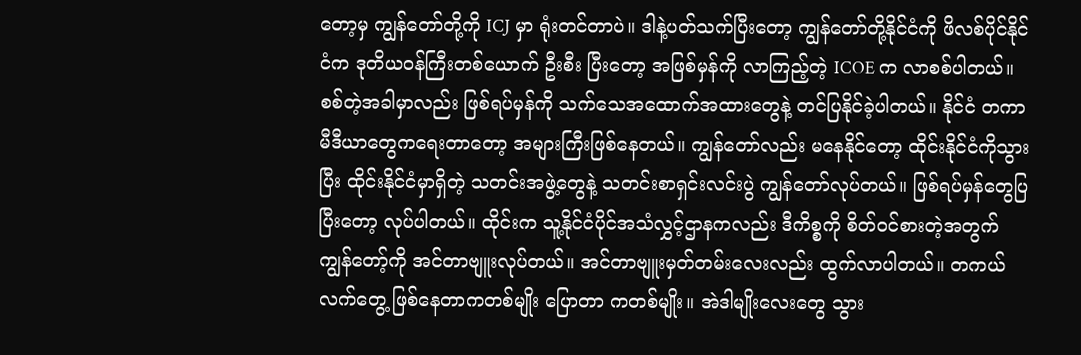တော့မှ ကျွန်တော်တို့ကို ICJ မှာ ရုံးတင်တာပဲ။ ဒါနဲ့ပတ်သက်ပြီးတော့ ကျွန်တော်တို့နိုင်ငံကို ဖိလစ်ပိုင်နိုင်ငံက ဒုတိယဝန်ကြီးတစ်ယောက် ဦးစီး ပြီးတော့ အဖြစ်မှန်ကို လာကြည့်တဲ့ ICOE က လာစစ်ပါတယ်။ စစ်တဲ့အခါမှာလည်း ဖြစ်ရပ်မှန်ကို သက်သေအထောက်အထားတွေနဲ့ တင်ပြနိုင်ခဲ့ပါတယ်။ နိုင်ငံ တကာမီဒီယာတွေကရေးတာတော့ အများကြီးဖြစ်နေတယ်။ ကျွန်တော်လည်း မနေနိုင်တော့ ထိုင်းနိုင်ငံကိုသွားပြီး ထိုင်းနိုင်ငံမှာရှိတဲ့ သတင်းအဖွဲ့တွေနဲ့ သတင်းစာရှင်းလင်းပွဲ ကျွန်တော်လုပ်တယ်။ ဖြစ်ရပ်မှန်တွေပြပြီးတော့ လုပ်ပါတယ်။ ထိုင်းက သူ့နိုင်ငံပိုင်အသံလွှင့်ဌာနကလည်း ဒီကိစ္စကို စိတ်ဝင်စားတဲ့အတွက် ကျွန်တော့်ကို အင်တာဗျူးလုပ်တယ်။ အင်တာဗျူးမှတ်တမ်းလေးလည်း ထွက်လာပါတယ်။ တကယ်လက်တွေ့ ဖြစ်နေတာကတစ်မျိုး ပြောတာ ကတစ်မျိုး။ အဲဒါမျိုးလေးတွေ သွား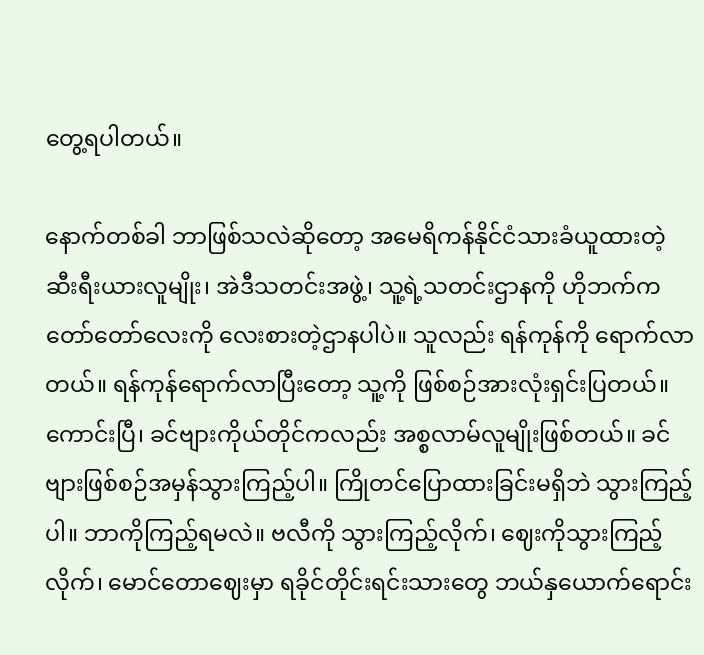တွေ့ရပါတယ်။

နောက်တစ်ခါ ဘာဖြစ်သလဲဆိုတော့ အမေရိကန်နိုင်ငံသားခံယူထားတဲ့ ဆီးရီးယားလူမျိုး၊ အဲဒီသတင်းအဖွဲ့၊ သူ့ရဲ့သတင်းဌာနကို ဟိုဘက်က တော်တော်လေးကို လေးစားတဲ့ဌာနပါပဲ။ သူလည်း ရန်ကုန်ကို ရောက်လာတယ်။ ရန်ကုန်ရောက်လာပြီးတော့ သူ့ကို ဖြစ်စဉ်အားလုံးရှင်းပြတယ်။ ကောင်းပြီ၊ ခင်ဗျားကိုယ်တိုင်ကလည်း အစ္စလာမ်လူမျိုးဖြစ်တယ်။ ခင်ဗျားဖြစ်စဉ်အမှန်သွားကြည့်ပါ။ ကြိုတင်ပြောထားခြင်းမရှိဘဲ သွားကြည့်ပါ။ ဘာကိုကြည့်ရမလဲ။ ဗလီကို သွားကြည့်လိုက်၊ ဈေးကိုသွားကြည့်လိုက်၊ မောင်တောဈေးမှာ ရခိုင်တိုင်းရင်းသားတွေ ဘယ်နှယောက်ရောင်း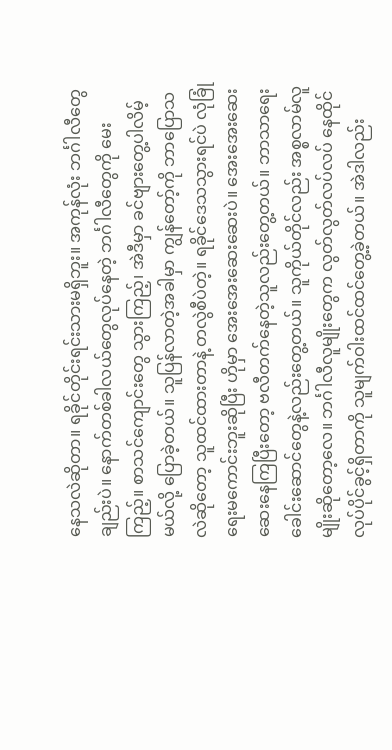နေသလဲဆိုတာ။ ရခိုင်တိုင်းရင်းသားမရှိဘူး။ အကုန်လုံး ဘင်္ဂါလီတွေချည်းပဲ။ နောက်တစ်ခါလယ်တွေလုပ်နေတဲ့ ဘင်္ဂါလီတွေကို မေးကြည့်။ စာသင်ကျောင်းတွေ သွားကြည့်၊ အဲဒီမှာ ခင်ဗျားတွေ့ပါလိမ့်မယ်လို့ ပြောခဲ့တယ်။ သူပြန်လာတဲ့အခါမှာ ကျွန်တော့်ကို ဘာပြောသလဲဆိုတော့ သူထင်ထားတာနဲ့ တလွဲစီပဲတဲ့။ ရခိုင်ဒေသသွားရင်ပဲ လုံခြုံရေးမကောင်းဘူးဆိုပြီး ဟိုမှာ အေးအေးဆေးဆေးပဲ။ အေးအေးဆေးဆေးနေကြပြီးတော့ ဗလီတက်နေတဲ့သူလည်းတွေ့တယ်။ ဘာသာရေးခေါင်းဆောင်တွေနဲ့လည်းတွေ့တယ်။ သူကိုယ်တိုင်လည်း အစ္စလာမ်လူမျိုးဆိုတော့လေ။ ဘင်္ဂါလီလူမျိုးတွေက လွတ်လွတ်လပ်လပ် နေထိုင်လုပ်ပိုင်ခွင့်ရှိတာကို သူမျက်ဝါးထင်ထင်တွေ့ခဲ့တယ်။ အဲဒါလည်း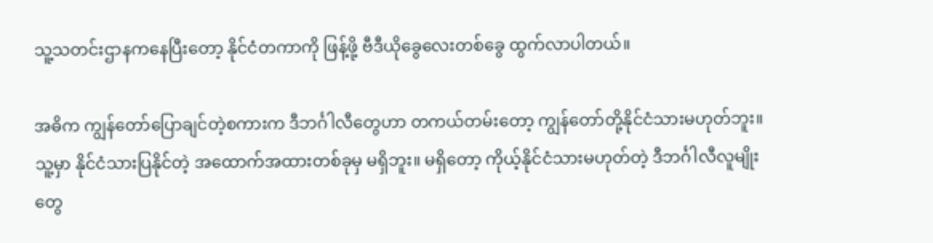သူ့သတင်းဌာနကနေပြီးတော့ နိုင်ငံတကာကို ဖြန့်ဖို့ ဗီဒီယိုခွေလေးတစ်ခွေ ထွက်လာပါတယ်။

အဓိက ကျွန်တော်ပြောချင်တဲ့စကားက ဒီဘင်္ဂါလီတွေဟာ တကယ်တမ်းတော့ ကျွန်တော်တို့နိုင်ငံသားမဟုတ်ဘူး။ သူ့မှာ နိုင်ငံသားပြနိုင်တဲ့ အထောက်အထားတစ်ခုမှ မရှိဘူး။ မရှိတော့ ကိုယ့်နိုင်ငံသားမဟုတ်တဲ့ ဒီဘင်္ဂါလီလူမျိုးတွေ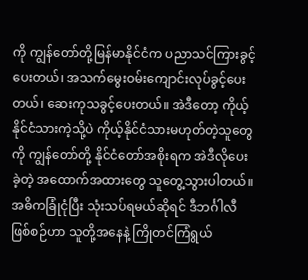ကို ကျွန်တော်တို့မြန်မာနိုင်ငံက ပညာသင်ကြားခွင့်ပေးတယ်၊ အသက်မွေးဝမ်းကျောင်းလုပ်ခွင့်ပေးတယ်၊ ဆေးကုသခွင့်ပေးတယ်။ အဲဒီတော့ ကိုယ့်နိုင်ငံသားကဲ့သို့ပဲ ကိုယ့်နိုင်ငံသားမဟုတ်တဲ့သူတွေကို ကျွန်တော်တို့ နိုင်ငံတော်အစိုးရက အဲဒီလိုပေးခဲ့တဲ့ အထောက်အထားတွေ သူတွေ့သွားပါတယ်။ အဓိကခြုံငုံပြီး သုံးသပ်ရမယ်ဆိုရင် ဒီဘင်္ဂါလီဖြစ်စဉ်ဟာ သူတို့အနေနဲ့ ကြိုတင်ကြံရွယ်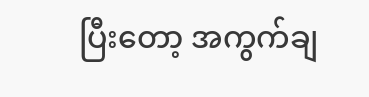ပြီးတော့ အကွက်ချ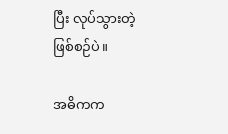ပြီး လုပ်သွားတဲ့ ဖြစ်စဉ်ပဲ။

အဓိကက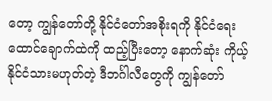တော့ ကျွန်တော်တို့ နိုင်ငံတော်အစိုးရကို နိုင်ငံရေးထောင်ချောက်ထဲကို ထည့်ပြီးတော့ နောက်ဆုံး ကိုယ့်နိုင်ငံသားမဟုတ်တဲ့ ဒီဘင်္ဂါလီတွေကို ကျွန်တော်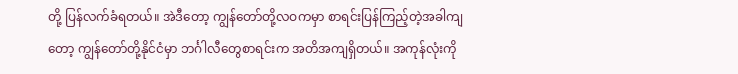တို့ ပြန်လက်ခံရတယ်။ အဲဒီတော့ ကျွန်တော်တို့လဝကမှာ စာရင်းပြန်ကြည့်တဲ့အခါကျတော့ ကျွန်တော်တို့နိုင်ငံမှာ ဘင်္ဂါလီတွေစာရင်းက အတိအကျရှိတယ်။ အကုန်လုံးကို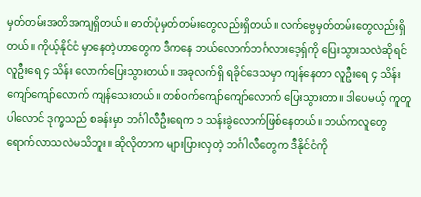မှတ်တမ်းအတိအကျရှိတယ်။ ဓာတ်ပုံမှတ်တမ်းတွေလည်းရှိတယ်။ လက်ဗွေမှတ်တမ်းတွေလည်းရှိတယ်။ ကိုယ့်နိုင်ငံ မှာနေတဲ့ဟာတွေက ဒီကနေ ဘယ်လောက်ဘင်္ဂလားဒေ့ရှ်ကို ပြေးသွားသလဲဆိုရင် လူဦးရေ ၄ သိန်း လောက်ပြေးသွားတယ်။ အခုလက်ရှိ ရခိုင်ဒေသမှာ ကျန်နေတာ လူဦးရေ ၄ သိန်းကျော်ကျော်လောက် ကျန်သေးတယ်။ တစ်ဝက်ကျော်ကျော်လောက် ပြေးသွားတာ။ ဒါပေမယ့် ကူတူပါလောင် ဒုက္ခသည် စခန်းမှာ ဘင်္ဂါလီဦးရေက ၁ သန်းခွဲလောက်ဖြစ်နေတယ်။ ဘယ်ကလူတွေရောက်လာသလဲမသိဘူး။ ဆိုလိုတာက များပြားလှတဲ့ ဘင်္ဂါလီတွေက ဒီနိုင်ငံကို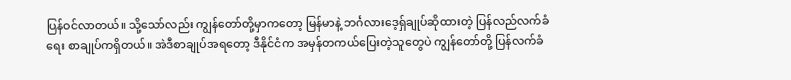ပြန်ဝင်လာတယ်။ သို့သော်လည်း ကျွန်တော်တို့မှာကတော့ မြန်မာနဲ့ ဘင်္ဂလားဒေ့ရှ်ချုပ်ဆိုထားတဲ့ ပြန်လည်လက်ခံရေး စာချုပ်ကရှိတယ်။ အဲဒီစာချုပ်အရတော့ ဒီနိုင်ငံက အမှန်တကယ်ပြေးတဲ့သူတွေပဲ ကျွန်တော်တို့ ပြန်လက်ခံ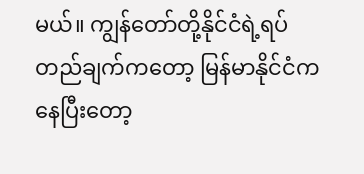မယ်။ ကျွန်တော်တို့နိုင်ငံရဲ့ရပ်တည်ချက်ကတော့ မြန်မာနိုင်ငံကနေပြီးတော့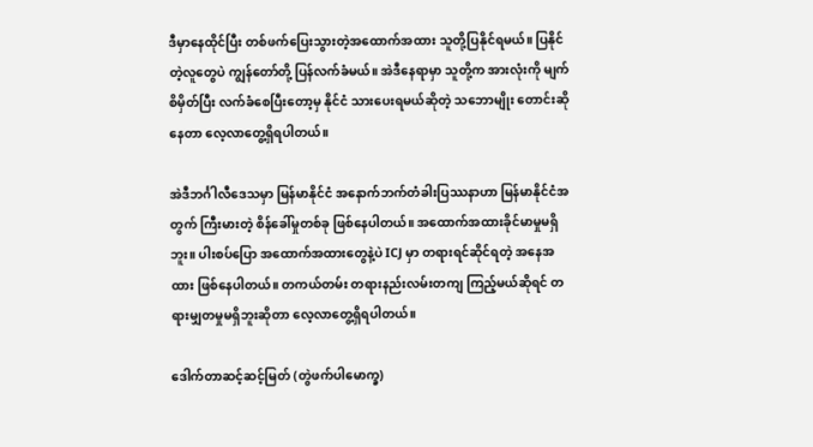ဒီမှာနေထိုင်ပြီး တစ်ဖက်ပြေးသွားတဲ့အထောက်အထား သူတို့ပြနိုင်ရမယ်။ ပြနိုင်တဲ့လူတွေပဲ ကျွန်တော်တို့ ပြန်လက်ခံမယ်။ အဲဒီနေရာမှာ သူတို့က အားလုံးကို မျက်စိမှိတ်ပြီး လက်ခံစေပြီးတော့မှ နိုင်ငံ သားပေးရမယ်ဆိုတဲ့ သဘောမျိုး တောင်းဆိုနေတာ လေ့လာတွေ့ရှိရပါတယ်။

အဲဒီဘင်္ဂါလီဒေသမှာ မြန်မာနိုင်ငံ အနောက်ဘက်တံခါးပြဿနာဟာ မြန်မာနိုင်ငံအတွက် ကြီးမားတဲ့ စိန်ခေါ်မှုတစ်ခု ဖြစ်နေပါတယ်။ အထောက်အထားခိုင်မာမှုမရှိဘူး။ ပါးစပ်ပြော အထောက်အထားတွေနဲ့ပဲ ICJ မှာ တရားရင်ဆိုင်ရတဲ့ အနေအထား ဖြစ်နေပါတယ်။ တကယ်တမ်း တရားနည်းလမ်းတကျ ကြည့်မယ်ဆိုရင် တရားမျှတမှုမရှိဘူးဆိုတာ လေ့လာတွေ့ရှိရပါတယ်။

ဒေါက်တာဆင့်ဆင့်မြတ် (တွဲဖက်ပါမောက္ခ)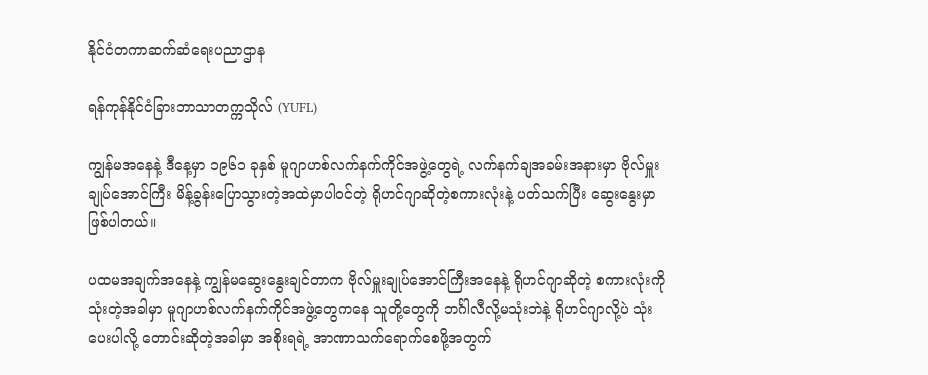နိုင်ငံတကာဆက်ဆံရေးပညာဌာန

ရန်ကုန်နိုင်ငံခြားဘာသာတက္ကသိုလ် (YUFL)

ကျွန်မအနေနဲ့ ဒီနေ့မှာ ၁၉၆၁ ခုနှစ် မူဂျာဟစ်လက်နက်ကိုင်အဖွဲ့တွေရဲ့ လက်နက်ချအခမ်းအနားမှာ ဗိုလ်မှူးချုပ်အောင်ကြီး မိန့်ခွန်းပြောသွားတဲ့အထဲမှာပါဝင်တဲ့ ရိုဟင်ဂျာဆိုတဲ့စကားလုံးနဲ့ ပတ်သက်ပြီး ဆွေးနွေးမှာဖြစ်ပါတယ်။

ပထမအချက်အနေနဲ့ ကျွန်မဆွေးနွေးချင်တာက ဗိုလ်မှူးချုပ်အောင်ကြီးအနေနဲ့ ရိုဟင်ဂျာဆိုတဲ့ စကားလုံးကို သုံးတဲ့အခါမှာ မူဂျာဟစ်လက်နက်ကိုင်အဖွဲ့တွေကနေ သူတို့တွေကို ဘင်္ဂါလီလို့မသုံးဘဲနဲ့ ရိုဟင်ဂျာလို့ပဲ သုံးပေးပါလို့ တောင်းဆိုတဲ့အခါမှာ အစိုးရရဲ့ အာဏာသက်ရောက်စေဖို့အတွက်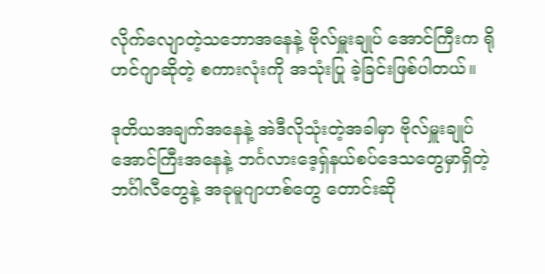လိုက်လျောတဲ့သဘောအနေနဲ့ ဗိုလ်မှူးချုပ် အောင်ကြီးက ရိုဟင်ဂျာဆိုတဲ့ စကားလုံးကို အသုံးပြု ခဲ့ခြင်းဖြစ်ပါတယ်။

ဒုတိယအချက်အနေနဲ့ အဲဒီလိုသုံးတဲ့အခါမှာ ဗိုလ်မှူးချုပ်အောင်ကြီးအနေနဲ့ ဘင်္ဂလားဒေ့ရှ်နယ်စပ်ဒေသတွေမှာရှိတဲ့ ဘင်္ဂါလီတွေနဲ့ အခုမူဂျာဟစ်တွေ တောင်းဆို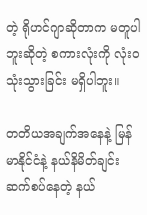တဲ့ ရိုဟင်ဂျာဆိုတာက မတူပါဘူးဆိုတဲ့ စကားလုံးကို လုံးဝသုံးသွားခြင်း မရှိပါဘူး။

တတိယအချက်အနေနဲ့ မြန်မာနိုင်ငံနဲ့ နယ်နိမိတ်ချင်းဆက်စပ်နေတဲ့ နယ်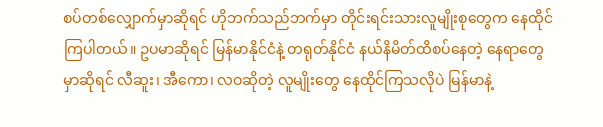စပ်တစ်လျှောက်မှာဆိုရင် ဟိုဘက်သည်ဘက်မှာ တိုင်းရင်းသားလူမျိုးစုတွေက နေထိုင်ကြပါတယ်။ ဥပမာဆိုရင် မြန်မာနိုင်ငံနဲ့ တရုတ်နိုင်ငံ နယ်နိမိတ်ထိစပ်နေတဲ့ နေရာတွေမှာဆိုရင် လီဆူး၊ အီကော၊ လဝဆိုတဲ့ လူမျိုးတွေ နေထိုင်ကြသလိုပဲ မြန်မာနဲ့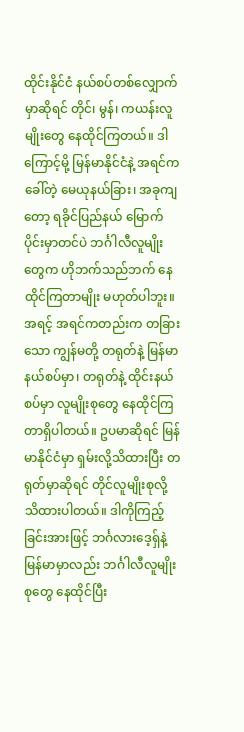ထိုင်းနိုင်ငံ နယ်စပ်တစ်လျှောက်မှာဆိုရင် တိုင်၊ မွန်၊ ကယန်းလူမျိုးတွေ နေထိုင်ကြတယ်။ ဒါကြောင့်မို့ မြန်မာနိုင်ငံနဲ့ အရင်ကခေါ်တဲ့ မေယုနယ်ခြား၊ အခုကျတော့ ရခိုင်ပြည်နယ် မြောက်ပိုင်းမှာတင်ပဲ ဘင်္ဂါလီလူမျိုးတွေက ဟိုဘက်သည်ဘက် နေထိုင်ကြတာမျိုး မဟုတ်ပါဘူး။ အရင့် အရင်ကတည်းက တခြားသော ကျွန်မတို့ တရုတ်နဲ့ မြန်မာနယ်စပ်မှာ၊ တရုတ်နဲ့ ထိုင်းနယ်စပ်မှာ လူမျိုးစုတွေ နေထိုင်ကြတာရှိပါတယ်။ ဥပမာဆိုရင် မြန်မာနိုင်ငံမှာ ရှမ်းလို့သိထားပြီး တရုတ်မှာဆိုရင် တိုင်လူမျိုးစုလို့ သိထားပါတယ်။ ဒါကိုကြည့်ခြင်းအားဖြင့် ဘင်္ဂလားဒေ့ရှ်နဲ့ မြန်မာမှာလည်း ဘင်္ဂါလီလူမျိုးစုတွေ နေထိုင်ပြီး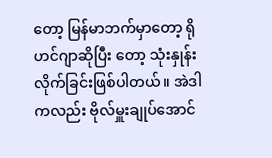တော့ မြန်မာဘက်မှာတော့ ရိုဟင်ဂျာဆိုပြီး တော့ သုံးနှုန်းလိုက်ခြင်းဖြစ်ပါတယ်။ အဲဒါကလည်း ဗိုလ်မှူးချုပ်အောင်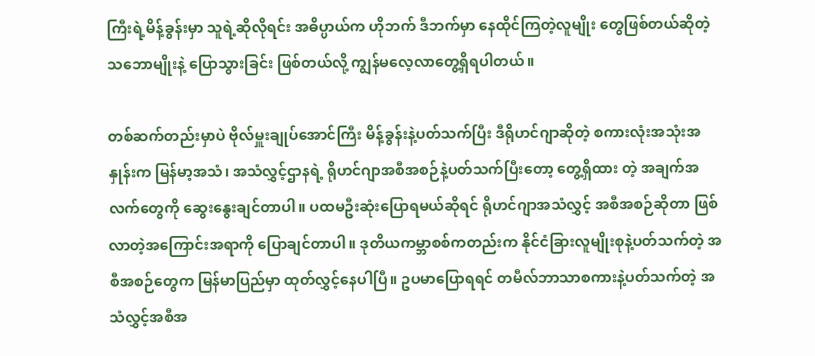ကြီးရဲ့မိန့်ခွန်းမှာ သူရဲ့ဆိုလိုရင်း အဓိပ္ပာယ်က ဟိုဘက် ဒီဘက်မှာ နေထိုင်ကြတဲ့လူမျိုး တွေဖြစ်တယ်ဆိုတဲ့ သဘောမျိုးနဲ့ ပြောသွားခြင်း ဖြစ်တယ်လို့ ကျွန်မလေ့လာတွေ့ရှိရပါတယ်။

တစ်ဆက်တည်းမှာပဲ ဗိုလ်မှူးချုပ်အောင်ကြီး မိန့်ခွန်းနဲ့ပတ်သက်ပြီး ဒီရိုဟင်ဂျာဆိုတဲ့ စကားလုံးအသုံးအနှုန်းက မြန်မာ့အသံ၊ အသံလွှင့်ဌာနရဲ့ ရိုဟင်ဂျာအစီအစဉ်နဲ့ပတ်သက်ပြီးတော့ တွေ့ရှိထား တဲ့ အချက်အလက်တွေကို ဆွေးနွေးချင်တာပါ။ ပထမဦးဆုံးပြောရမယ်ဆိုရင် ရိုဟင်ဂျာအသံလွှင့် အစီအစဉ်ဆိုတာ ဖြစ်လာတဲ့အကြောင်းအရာကို ပြောချင်တာပါ။ ဒုတိယကမ္ဘာစစ်ကတည်းက နိုင်ငံခြားလူမျိုးစုနဲ့ပတ်သက်တဲ့ အစီအစဉ်တွေက မြန်မာပြည်မှာ ထုတ်လွှင့်နေပါပြီ။ ဥပမာပြောရရင် တမီလ်ဘာသာစကားနဲ့ပတ်သက်တဲ့ အသံလွှင့်အစီအ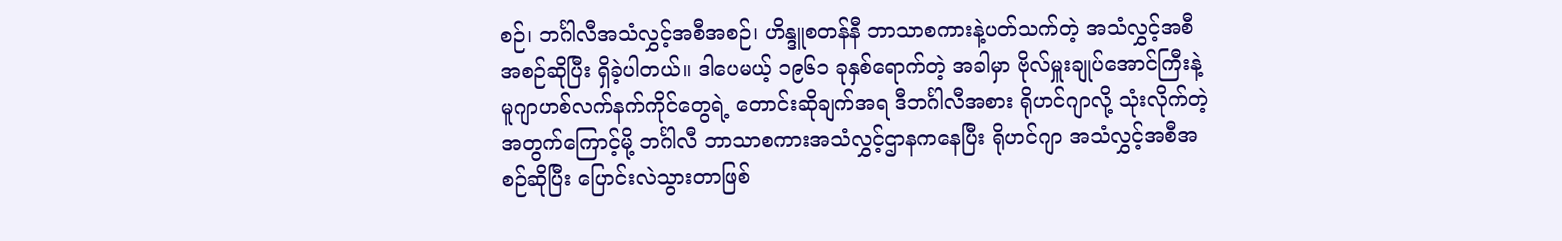စဉ်၊ ဘင်္ဂါလီအသံလွှင့်အစီအစဉ်၊ ဟိန္ဒူစတန်နီ ဘာသာစကားနဲ့ပတ်သက်တဲ့ အသံလွှင့်အစီအစဉ်ဆိုပြီး ရှိခဲ့ပါတယ်။ ဒါပေမယ့် ၁၉၆၁ ခုနှစ်ရောက်တဲ့ အခါမှာ ဗိုလ်မှူးချုပ်အောင်ကြီးနဲ့ မူဂျာဟစ်လက်နက်ကိုင်တွေရဲ့ တောင်းဆိုချက်အရ ဒီဘင်္ဂါလီအစား ရိုဟင်ဂျာလို့ သုံးလိုက်တဲ့အတွက်ကြောင့်မို့ ဘင်္ဂါလီ ဘာသာစကားအသံလွှင့်ဌာနကနေပြီး ရိုဟင်ဂျာ အသံလွှင့်အစီအစဉ်ဆိုပြီး ပြောင်းလဲသွားတာဖြစ်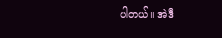ပါတယ်။ အဲဒီ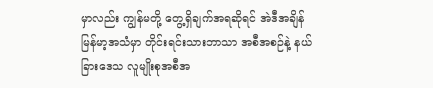မှာလည်း ကျွန်မတို့ တွေ့ရှိချက်အရဆိုရင် အဲဒီအချိန် မြန်မာ့အသံမှာ တိုင်းရင်းသားဘာသာ အစီအစဉ်နဲ့ နယ်ခြားဒေသ လူမျိုးစုအစီအ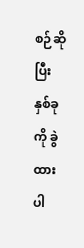စဉ်ဆိုပြီး နှစ်ခုကို ခွဲထားပါ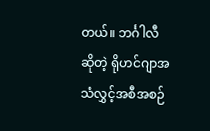တယ်။ ဘင်္ဂါလီဆိုတဲ့ ရိုဟင်ဂျာအသံလွှင့်အစီအစဉ်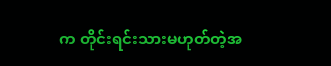က တိုင်းရင်းသားမဟုတ်တဲ့အ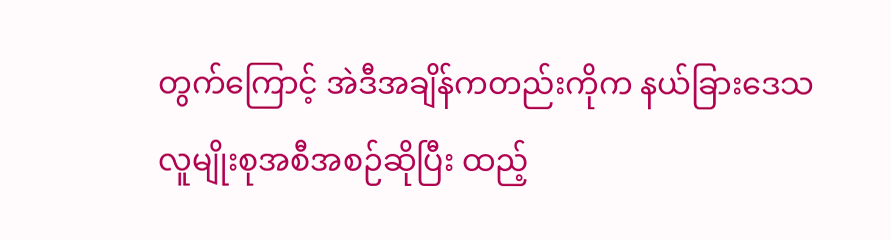တွက်ကြောင့် အဲဒီအချိန်ကတည်းကိုက နယ်ခြားဒေသ လူမျိုးစုအစီအစဉ်ဆိုပြီး ထည့်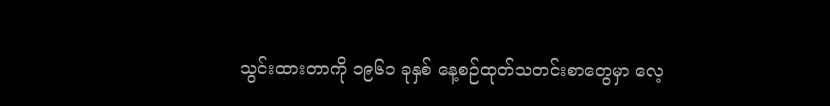သွင်းထားတာကို ၁၉၆၁ ခုနှစ် နေ့စဉ်ထုတ်သတင်းစာတွေမှာ လေ့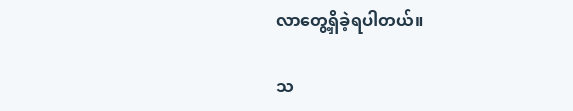လာတွေ့ရှိခဲ့ရပါတယ်။

သ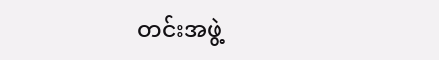တင်းအဖွဲ့